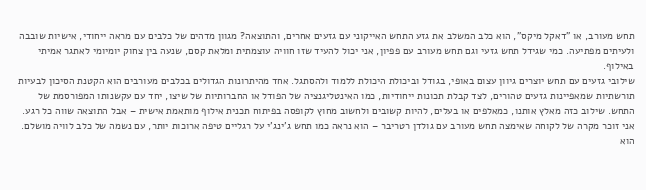תחש מעורב, או "דאקל מיקס", הוא כלב המשלב את גזע התחש האייקוני עם גזעים אחרים, והתוצאה? מגוון מדהים של כלבים עם מראה ייחודי, אישיות שובבה ולעיתים מפתיעה. כמי שגידל תחש גזעי וגם תחש מעורב עם פפיון, אני יכול להעיד שזו חוויה עוצמתית ומלאת קסם, שנעה בין צחוק יומיומי לאתגר אמיתי באילוף.
שילובי גזעים עם תחש יוצרים גיוון עצום באופי, בגודל וביכולת היכולת ללמוד ולהסתגל. אחד מהיתרונות הגדולים בכלבים מעורבים הוא הקטנת הסיכון לבעיות תורשתיות שמאפיינות גזעים טהורים, לצד קבלת תכונות ייחודיות, כמו האינטליגנציה של הפודל או החברותיות של שיצו, יחד עם עקשנותו המפורסמת של התחש. שילוב כזה מאלץ אותנו, כמאלפים או בעלים, להיות קשובים ולחשוב מחוץ לקופסה בפיתוח תכנית אילוף מותאמת אישית – אבל התוצאה שווה כל רגע.
אני זוכר מקרה של לקוחה שאימצה תחש מעורב עם גולדן רטריבר – הוא נראה כמו תחש ג'ינג'י על רגליים טיפה ארוכות יותר, עם נשמה של כלב לוויה מושלם. הוא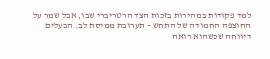למד פקודות במהירות בזכות הצד הרטריברי שבו, אבל שמר על החוצפה החמודה של התחש – תערובת ממיסת לב. הבעלים דיווחה שכשהוא רואה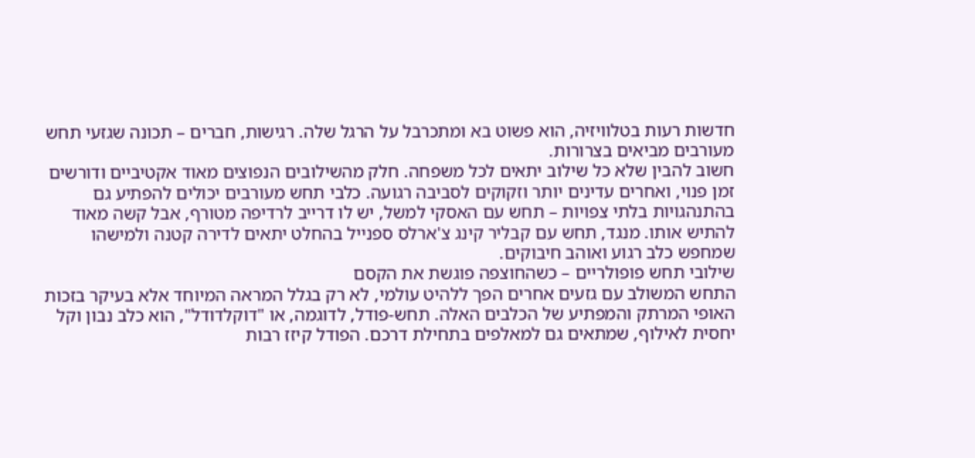חדשות רעות בטלוויזיה, הוא פשוט בא ומתכרבל על הרגל שלה. רגישות, חברים – תכונה שגזעי תחש מעורבים מביאים בצרורות.
חשוב להבין שלא כל שילוב יתאים לכל משפחה. חלק מהשילובים הנפוצים מאוד אקטיביים ודורשים זמן פנוי, ואחרים עדינים יותר וזקוקים לסביבה רגועה. כלבי תחש מעורבים יכולים להפתיע גם בהתנהגויות בלתי צפויות – תחש עם האסקי למשל, יש לו דרייב לרדיפה מטורף, אבל קשה מאוד להתיש אותו. מנגד, תחש עם קבליר קינג צ'ארלס ספנייל בהחלט יתאים לדירה קטנה ולמישהו שמחפש כלב רגוע ואוהב חיבוקים.
שילובי תחש פופולריים – כשהחוצפה פוגשת את הקסם
התחש המשולב עם גזעים אחרים הפך ללהיט עולמי, לא רק בגלל המראה המיוחד אלא בעיקר בזכות האופי המרתק והמפתיע של הכלבים האלה. תחש-פודל, לדוגמה, או "דוקלדודל", הוא כלב נבון וקל יחסית לאילוף, שמתאים גם למאלפים בתחילת דרכם. הפודל קיזז רבות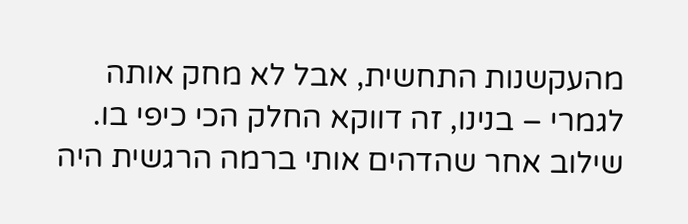מהעקשנות התחשית, אבל לא מחק אותה לגמרי – בנינו, זה דווקא החלק הכי כיפי בו.
שילוב אחר שהדהים אותי ברמה הרגשית היה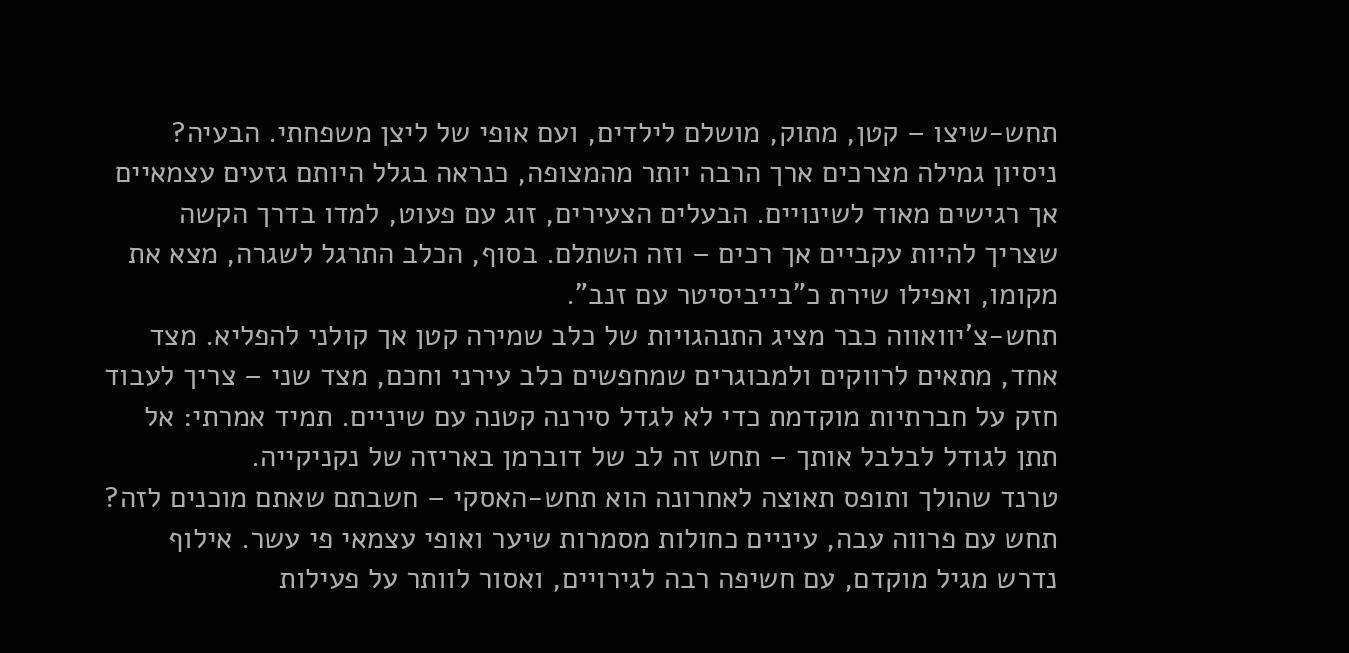תחש-שיצו – קטן, מתוק, מושלם לילדים, ועם אופי של ליצן משפחתי. הבעיה? ניסיון גמילה מצרכים ארך הרבה יותר מהמצופה, כנראה בגלל היותם גזעים עצמאיים אך רגישים מאוד לשינויים. הבעלים הצעירים, זוג עם פעוט, למדו בדרך הקשה שצריך להיות עקביים אך רכים – וזה השתלם. בסוף, הכלב התרגל לשגרה, מצא את מקומו, ואפילו שירת כ"בייביסיטר עם זנב".
תחש-צ'יוואווה כבר מציג התנהגויות של כלב שמירה קטן אך קולני להפליא. מצד אחד, מתאים לרווקים ולמבוגרים שמחפשים כלב עירני וחכם, מצד שני – צריך לעבוד חזק על חברתיות מוקדמת כדי לא לגדל סירנה קטנה עם שיניים. תמיד אמרתי: אל תתן לגודל לבלבל אותך – תחש זה לב של דוברמן באריזה של נקניקייה.
טרנד שהולך ותופס תאוצה לאחרונה הוא תחש-האסקי – חשבתם שאתם מוכנים לזה? תחש עם פרווה עבה, עיניים כחולות מסמרות שיער ואופי עצמאי פי עשר. אילוף נדרש מגיל מוקדם, עם חשיפה רבה לגירויים, ואסור לוותר על פעילות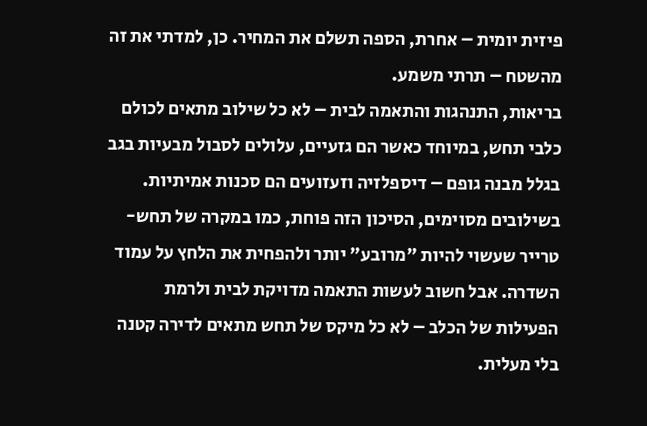פיזית יומית – אחרת, הספה תשלם את המחיר. כן, למדתי את זה מהשטח – תרתי משמע.
בריאות, התנהגות והתאמה לבית – לא כל שילוב מתאים לכולם
כלבי תחש, במיוחד כאשר הם גזעיים, עלולים לסבול מבעיות בגב בגלל מבנה גופם – דיספלזיה וזעזועים הם סכנות אמיתיות. בשילובים מסוימים, הסיכון הזה פוחת, כמו במקרה של תחש-טרייר שעשוי להיות "מרובע" יותר ולהפחית את הלחץ על עמוד השדרה. אבל חשוב לעשות התאמה מדויקת לבית ולרמת הפעילות של הכלב – לא כל מיקס של תחש מתאים לדירה קטנה בלי מעלית.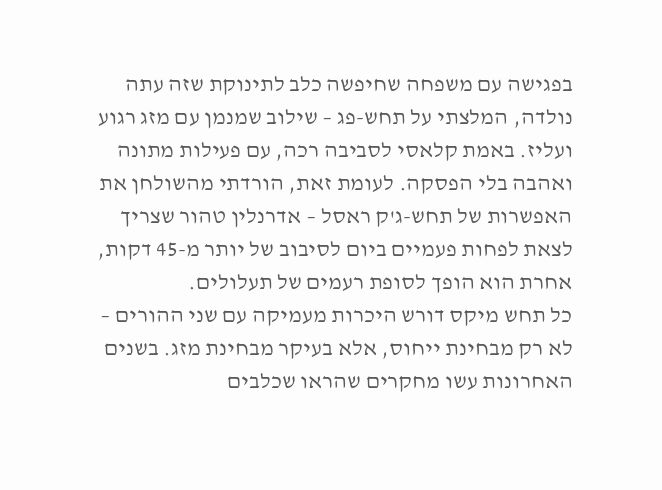בפגישה עם משפחה שחיפשה כלב לתינוקת שזה עתה נולדה, המלצתי על תחש-פג – שילוב שמנמן עם מזג רגוע ועליז. באמת קלאסי לסביבה רכה, עם פעילות מתונה ואהבה בלי הפסקה. לעומת זאת, הורדתי מהשולחן את האפשרות של תחש-ג'ק ראסל – אדרנלין טהור שצריך לצאת לפחות פעמיים ביום לסיבוב של יותר מ-45 דקות, אחרת הוא הופך לסופת רעמים של תעלולים.
כל תחש מיקס דורש היכרות מעמיקה עם שני ההורים – לא רק מבחינת ייחוס, אלא בעיקר מבחינת מזג. בשנים האחרונות עשו מחקרים שהראו שכלבים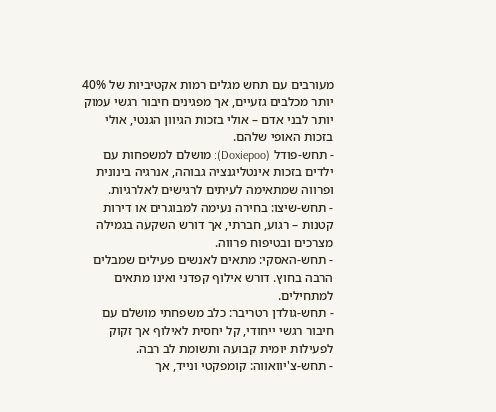מעורבים עם תחש מגלים רמות אקטיביות של 40% יותר מכלבים גזעיים, אך מפגינים חיבור רגשי עמוק יותר לבני אדם – אולי בזכות הגיוון הגנטי, אולי בזכות האופי שלהם.
- תחש-פודל (Doxiepoo): מושלם למשפחות עם ילדים בזכות אינטליגנציה גבוהה, אנרגיה בינונית ופרווה שמתאימה לעיתים לרגישים לאלרגיות.
- תחש-שיצו: בחירה נעימה למבוגרים או דירות קטנות – רגוע, חברתי, אך דורש השקעה בגמילה מצרכים ובטיפוח פרווה.
- תחש-האסקי: מתאים לאנשים פעילים שמבלים הרבה בחוץ. דורש אילוף קפדני ואינו מתאים למתחילים.
- תחש-גולדן רטריבר: כלב משפחתי מושלם עם חיבור רגשי ייחודי, קל יחסית לאילוף אך זקוק לפעילות יומית קבועה ותשומת לב רבה.
- תחש-צ'יוואווה: קומפקטי ונייד, אך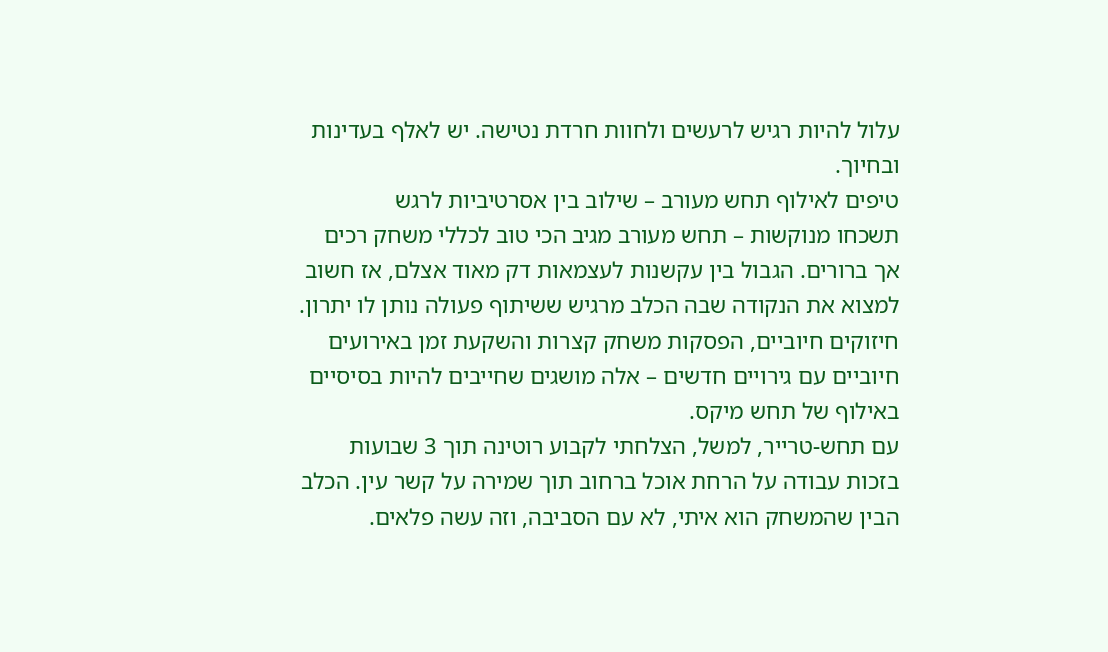עלול להיות רגיש לרעשים ולחוות חרדת נטישה. יש לאלף בעדינות ובחיוך.
טיפים לאילוף תחש מעורב – שילוב בין אסרטיביות לרגש
תשכחו מנוקשות – תחש מעורב מגיב הכי טוב לכללי משחק רכים אך ברורים. הגבול בין עקשנות לעצמאות דק מאוד אצלם, אז חשוב למצוא את הנקודה שבה הכלב מרגיש ששיתוף פעולה נותן לו יתרון. חיזוקים חיוביים, הפסקות משחק קצרות והשקעת זמן באירועים חיוביים עם גירויים חדשים – אלה מושגים שחייבים להיות בסיסיים באילוף של תחש מיקס.
עם תחש-טרייר, למשל, הצלחתי לקבוע רוטינה תוך 3 שבועות בזכות עבודה על הרחת אוכל ברחוב תוך שמירה על קשר עין. הכלב הבין שהמשחק הוא איתי, לא עם הסביבה, וזה עשה פלאים.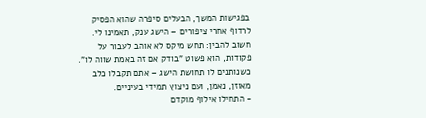בפגישות המשך, הבעלים סיפרה שהוא הפסיק לרדוף אחרי ציפורים – הישג ענק, תאמינו לי.
חשוב להבין: תחש מיקס לא אוהב לעבור על פקודות, הוא פשוט "בודק אם זה באמת שווה לו". כשנותנים לו תחושת הישג – אתם תקבלו כלב מאוזן, נאמן, ועם ניצוץ תמידי בעיניים.
- התחילו אילוף מוקדם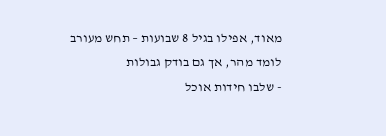מאוד, אפילו בגיל 8 שבועות – תחש מעורב לומד מהר, אך גם בודק גבולות
- שלבו חידות אוכל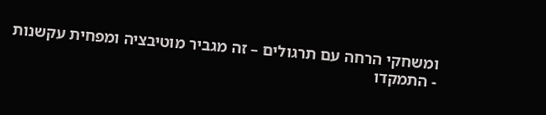ומשחקי הרחה עם תרגולים – זה מגביר מוטיבציה ומפחית עקשנות
- התמקדו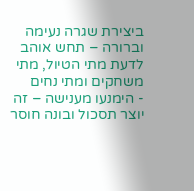ביצירת שגרה נעימה וברורה – תחש אוהב לדעת מתי הטיול, מתי משחקים ומתי נחים
- הימנעו מענישה – זה יוצר תסכול ובונה חוסר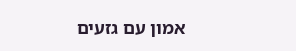אמון עם גזעים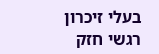בעלי זיכרון רגשי חזק